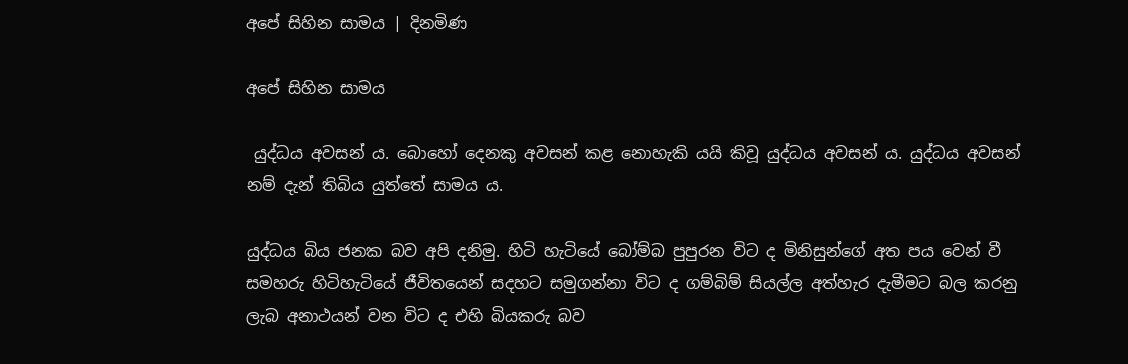අපේ සිහින සාමය | දිනමිණ

අපේ සිහින සාමය

 යුද්ධය අවසන් ය. බොහෝ දෙනකු අවසන් කළ නොහැකි යයි කිවූ යුද්ධය අවසන් ය. යුද්ධය අවසන් නම් දැන් තිබිය යුත්තේ සාමය ය.

යුද්ධය බිය ජනක බව අපි දනිමු. හිටි හැටියේ බෝම්බ පුපුරන විට ද මිනිසුන්ගේ අත පය වෙන් වී සමහරු හිටිහැටියේ ජීවිතයෙන් සදහට සමුගන්නා විට ද ගම්බිම් සියල්ල අත්හැර දැමීමට බල කරනු ලැබ අනාථයන් වන විට ද එහි බියකරු බව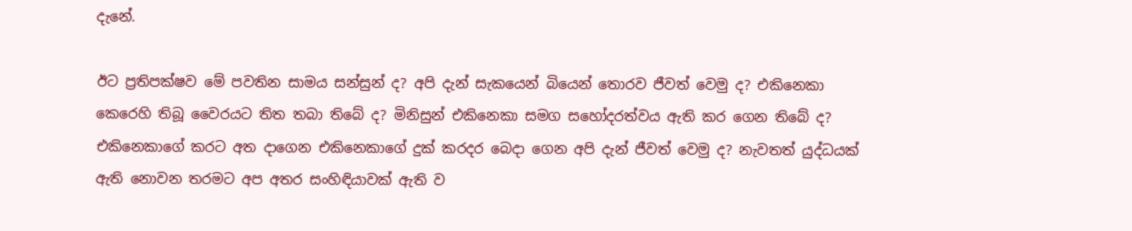දැනේ.

ඊට ප්‍රතිපක්ෂව මේ පවතින සාමය සන්සුන් ද? අපි දැන් සැකයෙන් බියෙන් තොරව ජීවත් වෙමු ද? එකිනෙකා කෙරෙහි තිබූ වෛරයට තිත තබා තිබේ ද? මිනිසුන් එකිනෙකා සමග සහෝදරත්වය ඇති කර ගෙන තිබේ ද? එකිනෙකාගේ කරට අත දාගෙන එකිනෙකාගේ දුක් කරදර බෙදා ගෙන අපි දැන් ජීවත් වෙමු ද? නැවතත් යුද්ධයක් ඇති නොවන තරමට අප අතර සංහිඳියාවක් ඇති ව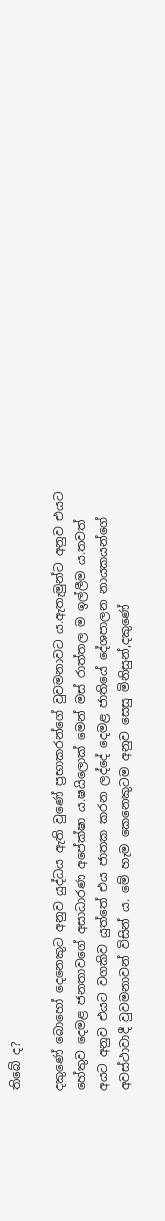තිබේ ද?

දකුණේ බොහෝ දෙනෙකුට අනුව යුද්ධය ඇති වුණේ ප්‍රභාකරන්ගේ වුවමනාවට ය.ඇතැමුන්ට අනුව එයට හේතුව දෙමළ ජනතාවගේ අසාධාරණ අපේක්ෂා ය.ෂයිලොක් මෙන් මස් රාත්තල ම ඉල්ලීම ය.තවත් අයට අනුව එයට වගකිව යුත්තේ එය ජාතක කරන ලද්දේ දෙමළ ජාතියේ දේශපාලන නායකයන්ගේ අවස්ථාවාදී වුවමනාවන් විසින් ය. මේ හැම කෙනෙකුටම අනුව සෙසු මිනිසුන්,දකුණේ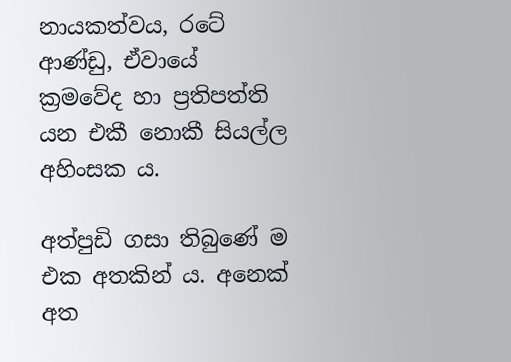නායකත්වය, රටේ ආණ්ඩු, ඒවායේ ක්‍රමවේද හා ප්‍රතිපත්ති යන එකී නොකී සියල්ල අහිංසක ය.

අත්පුඩි ගසා තිබුණේ ම එක අතකින් ය. අනෙක් අත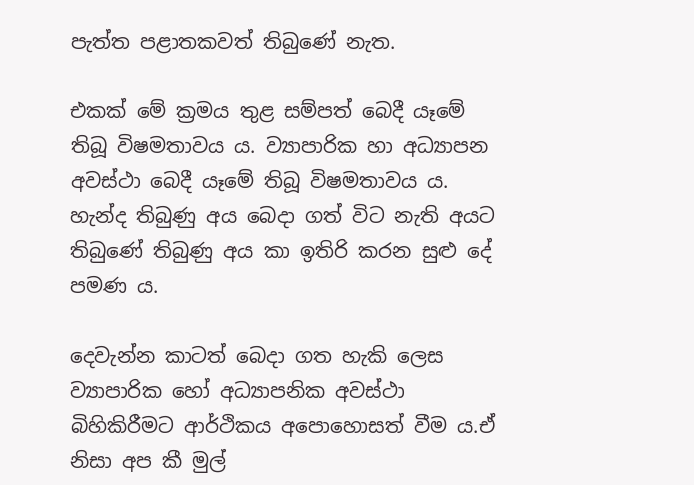පැත්ත පළාතකවත් තිබුණේ නැත.

එකක් මේ ක්‍රමය තුළ සම්පත් බෙදී යෑමේ තිබූ විෂමතාවය ය. ව්‍යාපාරික හා අධ්‍යාපන අවස්ථා බෙදී යෑමේ තිබූ විෂමතාවය ය. හැන්ද තිබුණු අය බෙදා ගත් විට නැති අයට තිබුණේ තිබුණු අය කා ඉතිරි කරන සුළු දේ පමණ ය.

දෙවැන්න කාටත් බෙදා ගත හැකි ලෙස ව්‍යාපාරික හෝ අධ්‍යාපනික අවස්ථා බිහිකිරීමට ආර්ථිකය අපොහොසත් වීම ය.ඒ නිසා අප කී මුල්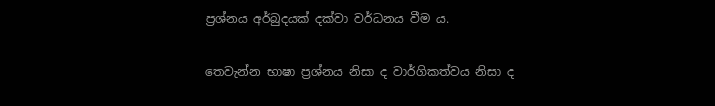ප්‍රශ්නය අර්බුදයක් දක්වා වර්ධනය වීම ය.

තෙවැන්න භාෂා ප්‍රශ්නය නිසා ද වාර්ගිකත්වය නිසා ද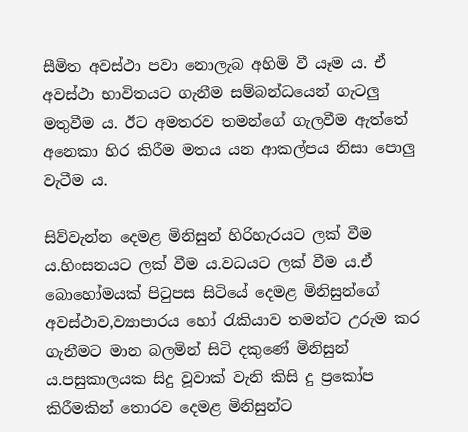සීමිත අවස්ථා පවා නොලැබ අහිමි වී යෑම ය. ඒ අවස්ථා භාවිතයට ගැනීම සම්බන්ධයෙන් ගැටලු මතුවීම ය. ඊට අමතරව තමන්ගේ ගැලවීම ඇත්තේ අනෙකා හිර කිරීම මතය යන ආකල්පය නිසා පොලු වැටීම ය.

සිව්වැන්න දෙමළ මිනිසුන් හිරිහැරයට ලක් වීම ය.හිංසනයට ලක් වීම ය.වධයට ලක් වීම ය.ඒ බොහෝමයක් පිටුපස සිටියේ දෙමළ මිනිසුන්ගේ අවස්ථාව,ව්‍යාපාරය හෝ රැකියාව තමන්ට උරුම කර ගැනීමට මාන බලමින් සිටි දකුණේ මිනිසුන් ය.පසුකාලයක සිදු වූවාක් වැනි කිසි දු ප්‍රකෝප කිරීමකින් තොරව දෙමළ මිනිසුන්ට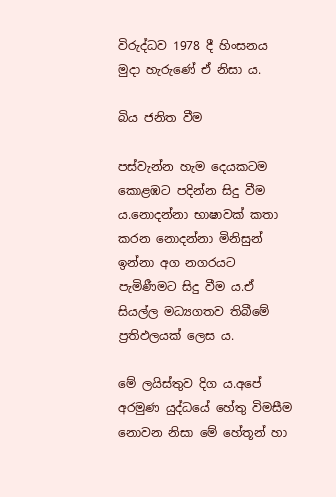විරුද්ධව 1978 දී හිංසනය මුදා හැරුණේ ඒ නිසා ය.

බිය ජනිත වීම

පස්වැන්න හැම දෙයකටම කොළඹට පදින්න සිදු වීම ය.නොදන්නා භාෂාවක් කතා කරන නොදන්නා මිනිසුන් ඉන්නා අග නගරයට පැමිණීමට සිදු වීම ය.ඒ සියල්ල මධ්‍යගතව තිබීමේ ප්‍රතිඵලයක් ලෙස ය.

මේ ලයිස්තුව දිග ය.අපේ අරමුණ යුද්ධයේ හේතු විමසීම නොවන නිසා මේ හේතූන් හා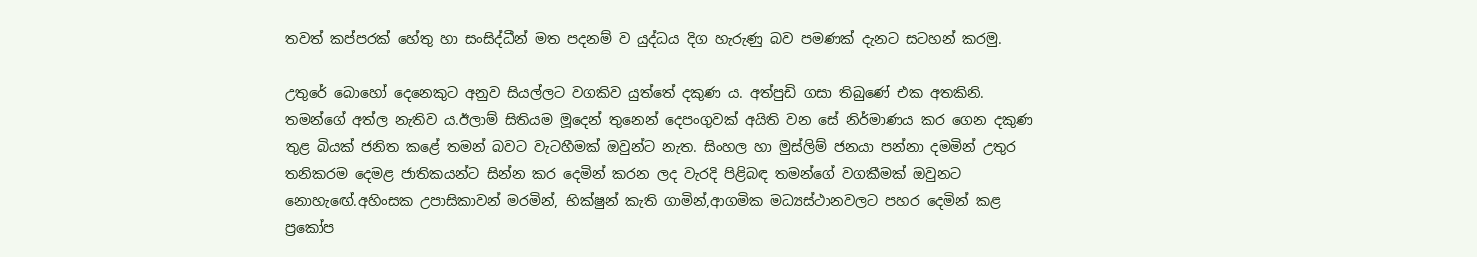තවත් කප්පරක් හේතු හා සංසිද්ධීන් මත පදනම් ව යුද්ධය දිග හැරුණු බව පමණක් දැනට සටහන් කරමු.

උතුරේ බොහෝ දෙනෙකුට අනුව සියල්ලට වගකිව යුත්තේ දකුණ ය. අත්පුඩි ගසා තිබුණේ එක අතකිනි. තමන්ගේ අත්ල නැතිව ය.ඊලාම් සිතියම මූදෙන් තුනෙන් දෙපංගුවක් අයිති වන සේ නිර්මාණය කර ගෙන දකුණ තුළ බියක් ජනිත කළේ තමන් බවට වැටහීමක් ඔවුන්ට නැත. සිංහල හා මුස්ලිම් ජනයා පන්නා දමමින් උතුර තනිකරම දෙමළ ජාතිකයන්ට සින්න කර දෙමින් කරන ලද වැරදි පිළිබඳ තමන්ගේ වගකීමක් ඔවුනට නොහැ‍ඟේ.අහිංසක උපාසිකාවන් මරමින්, භික්ෂුන් කැති ගාමින්,ආගමික මධ්‍යස්ථානවලට පහර දෙමින් කළ ප්‍රකෝප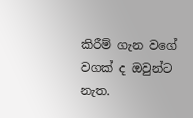කිරීම් ගැන වගේ වගක් ද ඔවුන්ට නැත.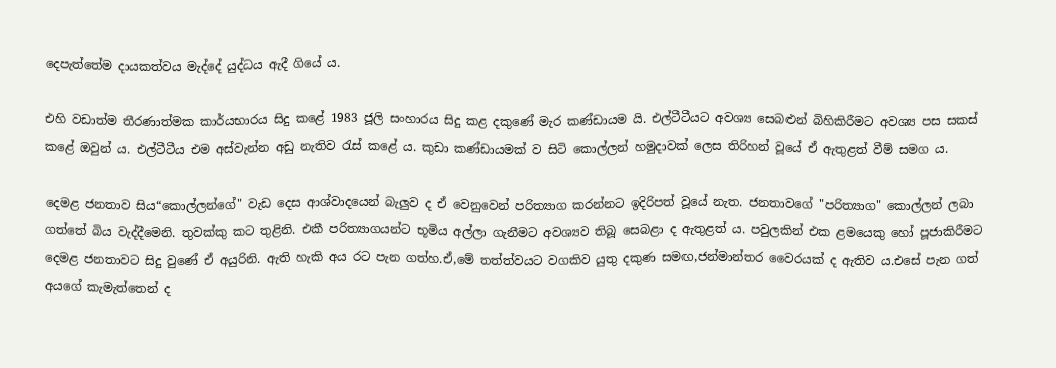දෙපැත්තේම දායකත්වය මැද්දේ යුද්ධය ඇදී ගියේ ය.

එහි වඩාත්ම තීරණාත්මක කාර්යභාරය සිදු කළේ 1983 ජූලි සංහාරය සිදු කළ දකුණේ මැර කණ්ඩායම යි. එල්ටීටීයට අවශ්‍ය සෙබළුන් බිහිකිරීමට අවශ්‍ය පස සකස් කළේ ඔවුන් ය. එල්ටීටීය එම අස්වැන්න අඩු නැතිව රැස් කළේ ය. කුඩා කණ්ඩායමක් ව සිටි කොල්ලන් හමුදාවක් ලෙස තිරිහන් වූයේ ඒ ඇතුළත් වීම් සමග ය.

දෙමළ ජනතාව සිය“කොල්ලන්ගේ" වැඩ දෙස ආශ්වාදයෙන් බැලුව ද ඒ වෙනුවෙන් පරිත්‍යාග කරන්නට ඉදිරිපත් වූයේ නැත. ජනතාවගේ "පරිත්‍යාග" කොල්ලන් ලබා ගත්තේ බිය වැද්දීමෙනි. තුවක්කු කට තුළිනි. එකී පරිත්‍යාගයන්ට භූමිය අල්ලා ගැනීමට අවශ්‍යව තිබූ සෙබළා ද ඇතුළත් ය. පවුලකින් එක ළමයෙකු හෝ පූජාකිරීමට දෙමළ ජනතාවට සිදු වු‍ණේ ඒ අයුරිනි. ඇති හැකි අය රට පැන ගත්හ.ඒ,මේ තත්ත්වයට වගකිව යුතු දකුණ සමඟ,ජන්මාන්තර වෛරයක් ද ඇතිව ය.එසේ පැන ගත් අයගේ කැමැත්තෙන් ද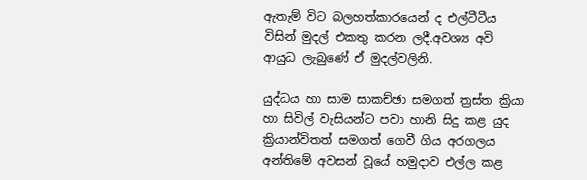ඇතැම් විට බලහත්කාරයෙන් ද එල්ටීටීය විසින් මුදල් එකතු කරන ලදී.අවශ්‍ය අවි ආයුධ ලැබුණේ ඒ මුදල්වලිනි.

යුද්ධය හා සාම සාකච්ඡා සමගත් ත්‍රස්ත ක්‍රියා හා සිවිල් වැසියන්ට පවා හානි සිදු කළ යුද ක්‍රියාන්විතත් සමගත් ගෙවී ගිය අරගලය අන්තිමේ අවසන් වූයේ හමුදාව එල්ල කළ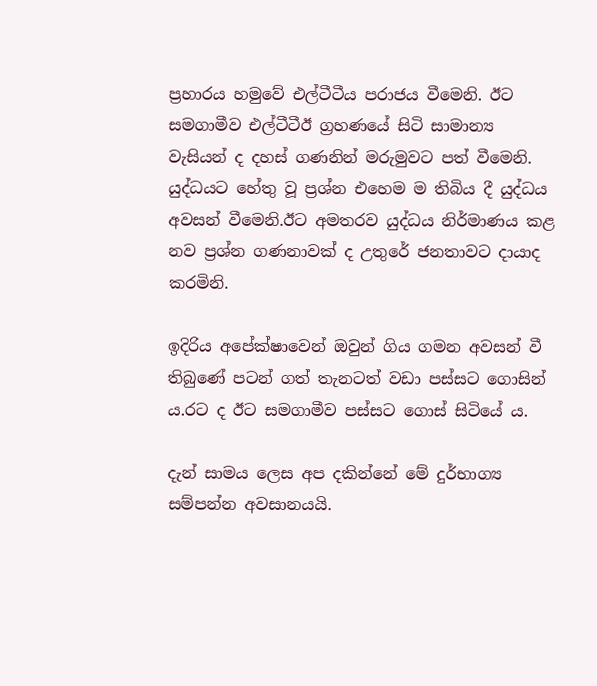ප්‍රහාරය හමුවේ එල්ටීටීය පරාජය වීමෙනි. ඊට සමගාමීව එල්ටීටීඊ ග්‍රහණයේ සිටි සාමාන්‍ය වැසියන් ද දහස් ගණනින් මරුමුවට පත් වීමෙනි. යුද්ධයට හේතු වූ ප්‍රශ්න එහෙම ම තිබිය දී යුද්ධය අවසන් වීමෙනි.ඊට අමතරව යුද්ධය නිර්මාණය කළ නව ප්‍රශ්න ගණනාවක් ද උතුරේ ජනතාවට දායාද කරමිනි.

ඉදිරිය අපේක්ෂාවෙන් ඔවුන් ගිය ගමන අවසන් වී තිබුණේ පටන් ගත් තැනටත් වඩා පස්සට ගොසින් ය.රට ද ඊට සමගාමීව පස්සට ගොස් සිටියේ ය.

දැන් සාමය ලෙස අප දකින්නේ මේ දුර්භාග්‍ය සම්පන්න අවසානයයි.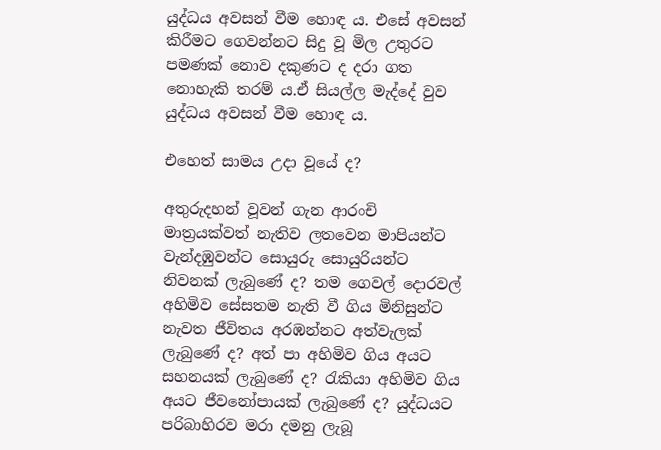යුද්ධය අවසන් වීම හොඳ ය. එසේ අවසන් කිරීමට ගෙවන්නට සිදු වූ මිල උතුරට පමණක් නොව දකුණට ද දරා ගත නොහැකි තරම් ය.ඒ සියල්ල මැද්දේ වුව යුද්ධය අවසන් වීම හොඳ ය.

එහෙත් සාමය උදා වූයේ ද?

අතුරුදහන් වූවන් ගැන ආරංචි මාත්‍රයක්වත් නැතිව ලතවෙන මාපියන්ට වැන්දඹුවන්ට සොයුරු සොයුරියන්ට නිවනක් ලැබුණේ ද? තම ගෙවල් දොරවල් අහිමිව සේසතම නැති වී ගිය මිනිසුන්ට නැවත ජීවිතය අරඹන්නට අත්වැලක් ලැබුණේ ද? අත් පා අහිමිව ගිය අයට සහනයක් ලැබුණේ ද? රැකියා අහිමිව ගිය අයට ජීවනෝපායක් ලැබුණේ ද? යුද්ධයට පරිබාහිරව මරා දමනු ලැබූ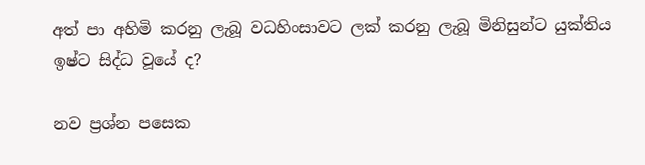අත් පා අහිමි කරනු ලැබූ වධහිංසාවට ලක් කරනු ලැබූ මිනිසුන්ට යුක්තිය ඉෂ්ට සිද්ධ වූයේ ද?

නව ප්‍රශ්න පසෙක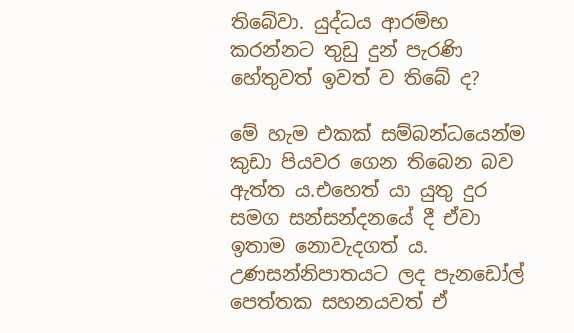තිබේවා. යුද්ධය ආරම්භ කරන්නට තුඩු දුන් පැරණි හේතුවත් ඉවත් ව තිබේ ද?

මේ හැම එකක් සම්බන්ධයෙන්ම කුඩා පියවර ගෙන තිබෙන බව ඇත්ත ය.එහෙත් යා යුතු දුර සමග සන්සන්දනයේ දී ඒවා ඉතාම නොවැදගත් ය. උණසන්නිපාතයට ලද පැනඩෝල් පෙත්තක සහනයවත් ඒ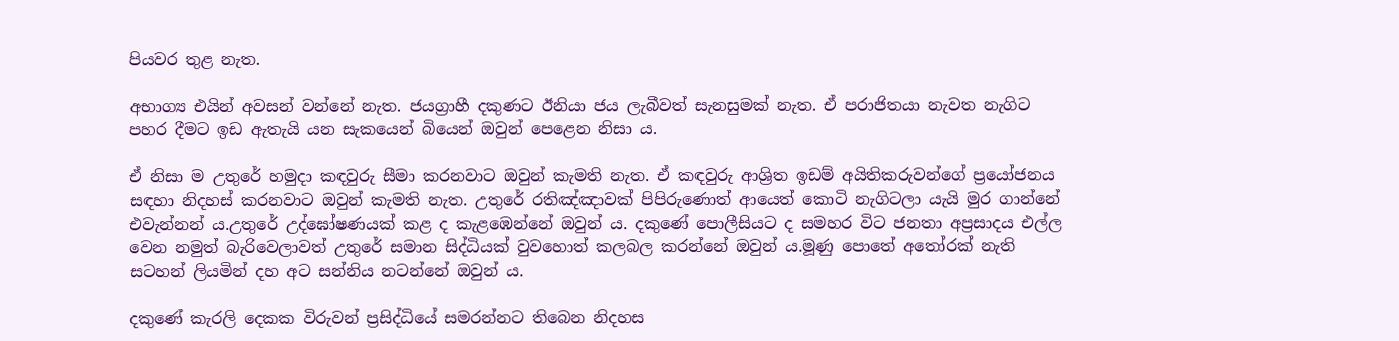පියවර තුළ නැත.

අභාග්‍ය එයින් අවසන් වන්නේ නැත. ජයග්‍රාහී දකුණට ඊනියා ජය ලැබීවත් සැනසුමක් නැත. ඒ පරාජිතයා නැවත නැගිට පහර දීමට ඉඩ ඇතැයි යන සැකයෙන් බියෙන් ඔවුන් පෙළෙන නිසා ය.

ඒ නිසා ම උතුරේ හමුදා කඳවුරු සීමා කරනවාට ඔවුන් කැමති නැත. ඒ කඳවුරු ආශ්‍රිත ඉඩම් අයිතිකරුවන්ගේ ප්‍රයෝජනය සඳහා නිදහස් කරනවාට ඔවුන් කැමති නැත. උතුරේ රතිඤ්ඤාවක් පිපිරුණොත් ආයෙත් කොටි නැගිටලා යැයි මුර ගාන්නේ එවැන්නන් ය.උතුරේ උද්ඝෝෂණයක් කළ ද කැළඹෙන්නේ ඔවුන් ය. දකුණේ පොලීසියට ද සමහර විට ජනතා අප්‍රසාදය එල්ල වෙන නමුත් බැරිවෙලාවත් උතුරේ සමාන සිද්ධියක් වුවහොත් කලබල කරන්නේ ඔවුන් ය.මූණු පොතේ අතෝරක් නැති සටහන් ලියමින් දහ අට සන්නිය නටන්නේ ඔවුන් ය.

දකුණේ කැරලි දෙකක විරුවන් ප්‍රසිද්ධියේ සමරන්නට තිබෙන නිදහස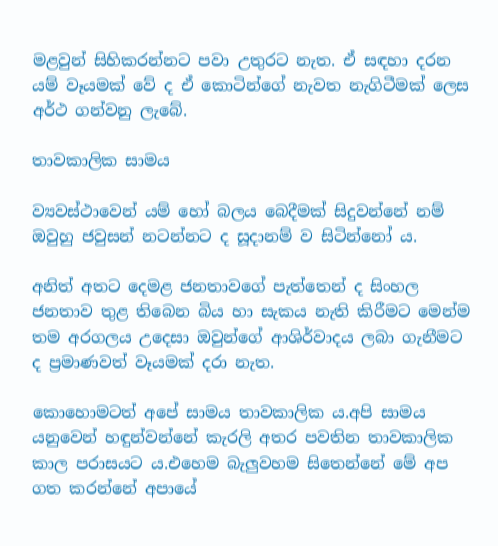මළවුන් සිහිකරන්නට පවා උතුරට නැත. ඒ සඳහා දරන යම් වෑයමක් වේ ද ඒ කොටින්ගේ නැවත නැගිටීමක් ලෙස අර්ථ ගන්වනු ලැබේ.

තාවකාලික සාමය

ව්‍යවස්ථාවෙන් යම් හෝ බලය බෙදීමක් සිදුවන්නේ නම් ඔවුහු ජවුසන් නටන්නට ද සූදානම් ව සිටින්නෝ ය.

අනිත් අතට දෙමළ ජනතාවගේ පැත්තෙන් ද සිංහල ජනතාව තුළ තිබෙන බිය හා සැකය නැති කිරීමට මෙන්ම තම අරගලය උදෙසා ඔවුන්ගේ ආශිර්වාදය ලබා ගැනීමට ද ප්‍රමාණවත් වෑයමක් දරා නැත.

කොහොමටත් අපේ සාමය තාවකාලික ය.අපි සාමය යනුවෙන් හඳුන්වන්නේ කැරලි අතර පවතින තාවකාලික කාල පරාසයට ය.එහෙම බැලුවහම සිතෙන්නේ මේ අප ගත කරන්නේ අපායේ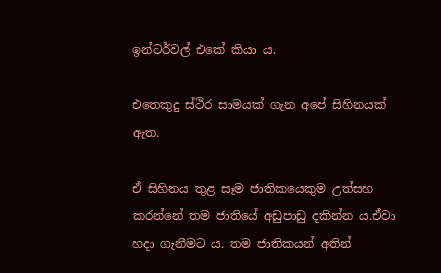ඉන්ටර්වල් එකේ කියා ය.

එතෙකුදු ස්ථිර සාමයක් ගැන අපේ සිහිනයක් ඇත.

ඒ සිහිනය තුළ සෑම ජාතිකයෙකුම උත්සහ කරන්නේ තම ජාතියේ අඩුපාඩු දකින්න ය.ඒවා හදා ගැනීමට ය. තම ජාතිකයන් අතින්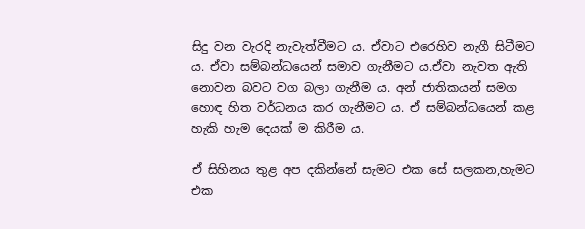සිදු වන වැරදි නැවැත්වීමට ය. ඒවාට එරෙහිව නැගී සිටීමට ය. ඒවා සම්බන්ධයෙන් සමාව ගැනීමට ය.ඒවා නැවත ඇති නොවන බවට වග බලා ගැනීම ය. අන් ජාතිකයන් සමග හොඳ හිත වර්ධනය කර ගැනීමට ය. ඒ සම්බන්ධයෙන් කළ හැකි හැම දෙයක් ම කිරීම ය.

ඒ සිහිනය තුළ අප දකින්නේ සැමට එක සේ සලකන,හැමට එක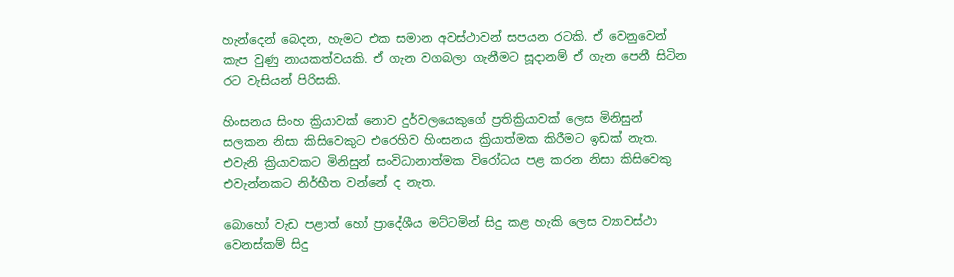හැන්දෙන් බෙදන, හැමට එක සමාන අවස්ථාවන් සපයන රටකි. ඒ වෙනුවෙන් කැප වුණු නායකත්වයකි. ඒ ගැන වගබලා ගැනීමට සූදානම් ඒ ගැන පෙනී සිටින රට වැසියන් පිරිසකි.

හිංසනය සිංහ ක්‍රියාවක් නොව දුර්වලයෙකුගේ ප්‍රතික්‍රියාවක් ලෙස මිනිසුන් සලකන නිසා කිසිවෙකුට එරෙහිව හිංසනය ක්‍රියාත්මක කිරීමට ඉඩක් නැත. එවැනි ක්‍රියාවකට මිනිසුන් සංවිධානාත්මක විරෝධය පළ කරන නිසා කිසිවෙකු එවැන්නකට නිර්භීත වන්නේ ද නැත.

බොහෝ වැඩ පළාත් හෝ ප්‍රාදේශීය මට්ටමින් සිදු කළ හැකි ලෙස ව්‍යාවස්ථා වෙනස්කම් සිදු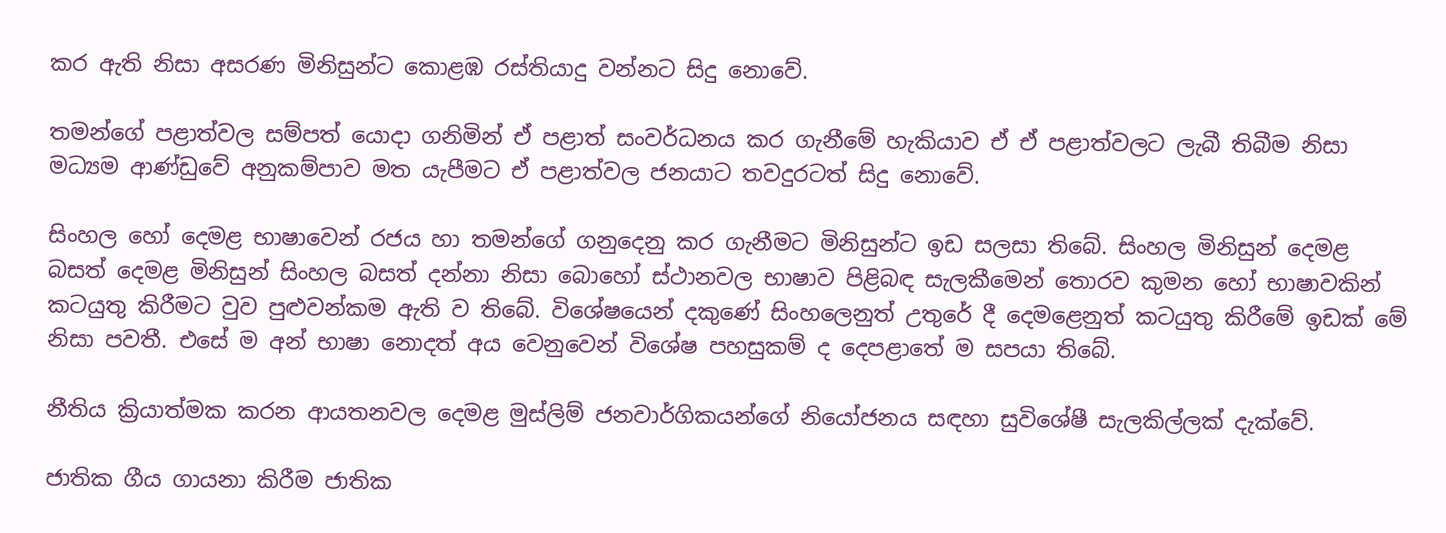කර ඇති නිසා අසරණ මිනිසුන්ට කොළඹ රස්තියාදු වන්නට සිදු නොවේ.

තමන්ගේ පළාත්වල සම්පත් යොදා ගනිමින් ඒ පළාත් සංවර්ධනය කර ගැනීමේ හැකියාව ඒ ඒ පළාත්වලට ලැබී තිබීම නිසා මධ්‍යම ආණ්ඩුවේ අනුකම්පාව මත යැපීමට ඒ පළාත්වල ජනයාට තවදුරටත් සිදු නොවේ.

සිංහල හෝ දෙමළ භාෂාවෙන් රජය හා තමන්ගේ ගනුදෙනු කර ගැනීමට මිනිසුන්ට ඉඩ සලසා තිබේ. සිංහල මිනිසුන් දෙමළ බසත් දෙමළ මිනිසුන් සිංහල බසත් දන්නා නිසා බොහෝ ස්ථානවල භාෂාව පිළිබඳ සැලකීමෙන් තොරව කුමන හෝ භාෂාවකින් කටයුතු කිරීමට වුව පුළුවන්කම ඇති ව තිබේ. විශේෂයෙන් දකුණේ සිංහලෙනුත් උතුරේ දී දෙමළෙනුත් කටයුතු කිරීමේ ඉඩක් මේ නිසා පවතී. එසේ ම අන් භාෂා නොදත් අය වෙනුවෙන් විශේෂ පහසුකම් ද දෙපළාතේ ම සපයා තිබේ.

නීතිය ක්‍රියාත්මක කරන ආයතනවල දෙමළ මුස්ලිම් ජනවාර්ගිකයන්ගේ නියෝජනය සඳහා සුවිශේෂී සැලකිල්ලක් දැක්වේ.

ජාතික ගීය ගායනා කිරීම ජාතික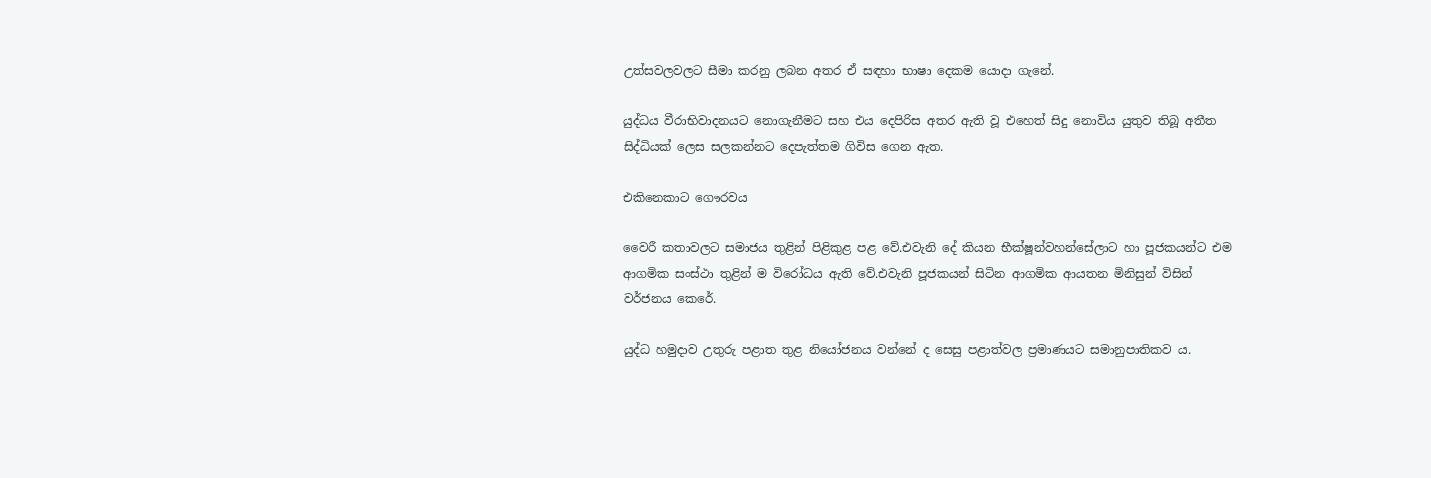උත්සවලවලට සීමා කරනු ලබන අතර ඒ සඳහා භාෂා දෙකම යොදා ගැනේ.

යුද්ධය වීරාභිවාදනයට නොගැනීමට සහ එය දෙපිරිස අතර ඇති වූ එහෙත් සිදු නොවිය යුතුව තිබූ අතීත සිද්ධියක් ලෙස සලකන්නට දෙපැත්තම ගිවිස ගෙන ඇත.

එකිනෙකාට ගෞරවය

වෛරී කතාවලට සමාජය තුළින් පිළිකුළ පළ වේ.එවැනි දේ කියන භීක්ෂූන්වහන්සේලාට හා පූජකයන්ට එම ආගමික සංස්ථා තුළින් ම විරෝධය ඇති වේ.එවැනි පූජකයන් සිටින ආගමික ආයතන මිනිසුන් විසින් වර්ජනය කෙරේ.

යුද්ධ හමුදාව උතුරු පළාත තුළ නියෝජනය වන්නේ ද සෙසු පළාත්වල ප්‍රමාණයට සමානුපාතිකව ය.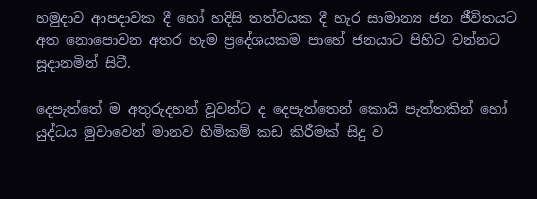හමුදාව ආපදාවක දී හෝ හදිසි තත්වයක දී හැර සාමාන්‍ය ජන ජීවිතයට අත නොපොවන අතර හැම ප්‍රදේශයකම පාහේ ජනයාට පිහිට වන්නට සූදානමින් සිටී.

දෙපැත්තේ ම අතුරුදහන් වූවන්ට ද දෙපැත්තෙන් කොයි පැත්තකින් හෝ යුද්ධය මුවාවෙන් මානව හිමිකම් කඩ කිරීමක් සිදු ව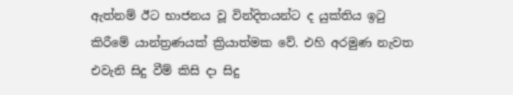ඇත්නම් ඊට භාජනය වූ වින්දිතයන්ට ද යුක්තිය ඉටු කිරීමේ යාන්ත්‍රණයක් ක්‍රියාත්මක වේ. එහි අරමුණ නැවත එවැනි සිදු වීම් කිසි දා සිදු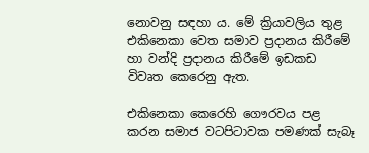නොවනු සඳහා ය. මේ ක්‍රියාවලිය තුළ එකිනෙකා වෙත සමාව ප්‍රදානය කිරීමේ හා වන්දි ප්‍රදානය කිරීමේ ඉඩකඩ විවෘත කෙරෙනු ඇත.

එකිනෙකා කෙරෙහි ගෞරවය පළ කරන සමාජ වටපිටාවක පමණක් සැබෑ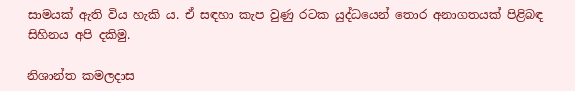සාමයක් ඇති විය හැකි ය. ඒ සඳහා කැප වුණු රටක යුද්ධයෙන් තොර අනාගතයක් පිළිබඳ සිහිනය අපි දකිමු.

නිශාන්ත කමලදාස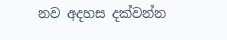නව අදහස දක්වන්න